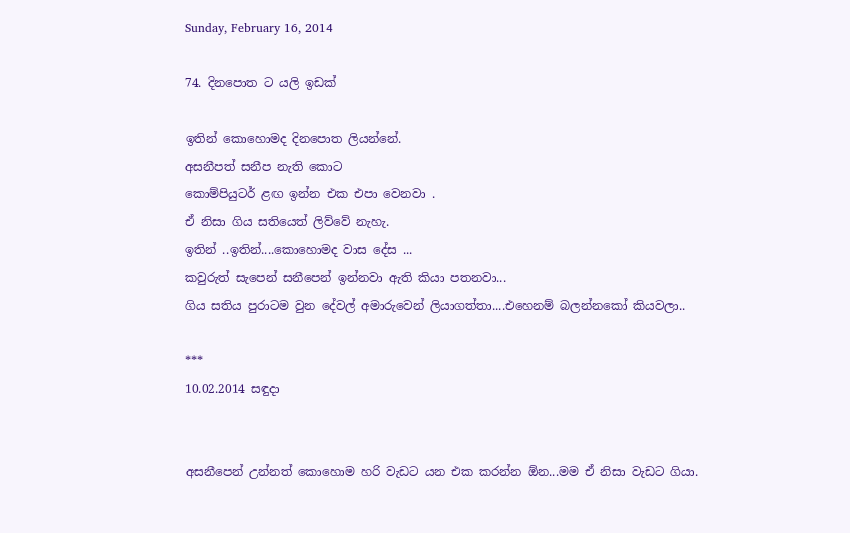Sunday, February 16, 2014

74. දිනපොත ට යලි ඉඩක්

ඉතින් කොහොමද දිනපොත ලියන්නේ.
අසනීපත් සනීප නැති කොට
කොම්පියුටර් ළඟ ඉන්න එක එපා වෙනවා .
ඒ නිසා ගිය සතියෙත් ලිව්වේ නැහැ.
ඉතින් ..ඉතින්....කොහොමද වාස දේස ...
කවුරුත් සැපෙන් සනීපෙන් ඉන්නවා ඇති කියා පතනවා...
ගිය සතිය පුරාටම වුන දේවල් අමාරුවෙන් ලියාගත්තා....එහෙනම් බලන්නකෝ කියවලා..

***
10.02.2014 සඳුදා


අසනීපෙන් උන්නත් කොහොම හරි වැඩට යන එක කරන්න ඕන...මම ඒ නිසා වැඩට ගියා.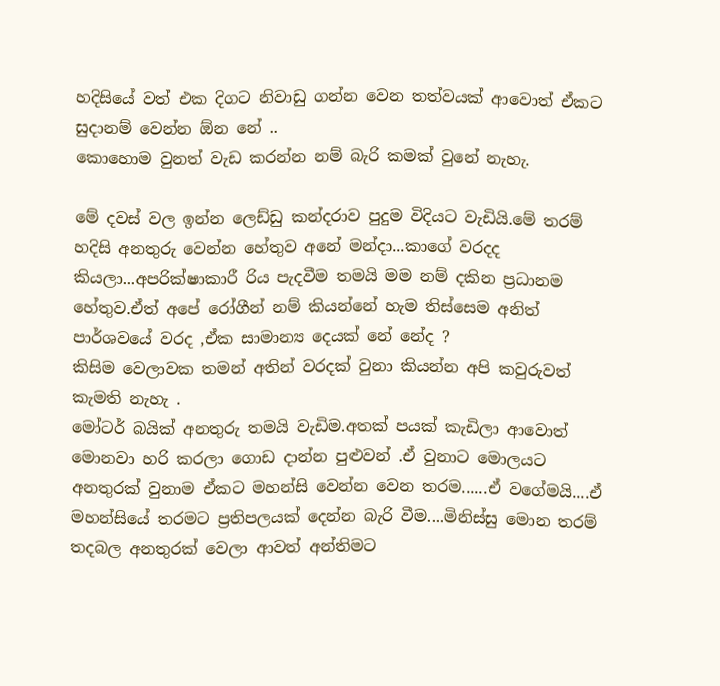හදිසියේ වත් එක දිගට නිවාඩු ගන්න වෙන තත්වයක් ආවොත් ඒකට සුදානම් වෙන්න ඕන නේ ..
කොහොම වුනත් වැඩ කරන්න නම් බැරි කමක් වුනේ නැහැ.

මේ දවස් වල ඉන්න ලෙඩ්ඩු කන්දරාව පුදුම විදියට වැඩියි.මේ තරම් හදිසි අනතුරු වෙන්න හේතුව අනේ මන්දා...කාගේ වරදද කියලා...අපරික්ෂාකාරී රිය පැදවීම තමයි මම නම් දකින ප්‍රධානම හේතුව.ඒත් අපේ රෝගීන් නම් කියන්නේ හැම තිස්සෙම අනිත් පාර්ශවයේ වරද ,ඒක සාමාන්‍ය දෙයක් නේ නේද ?
කිසිම වෙලාවක තමන් අතින් වරදක් වුනා කියන්න අපි කවුරුවත් කැමති නැහැ .
මෝටර් බයික් අනතුරු තමයි වැඩිම.අතක් පයක් කැඩිලා ආවොත් මොනවා හරි කරලා ගොඩ දාන්න පුළුවන් .ඒ වුනාට මොලයට අනතුරක් වුනාම ඒකට මහන්සි වෙන්න වෙන තරම......ඒ වගේමයි....ඒ මහන්සියේ තරමට ප්‍රතිපලයක් දෙන්න බැරි වීම....මිනිස්සු මොන තරම් තදබල අනතුරක් වෙලා ආවත් අන්තිමට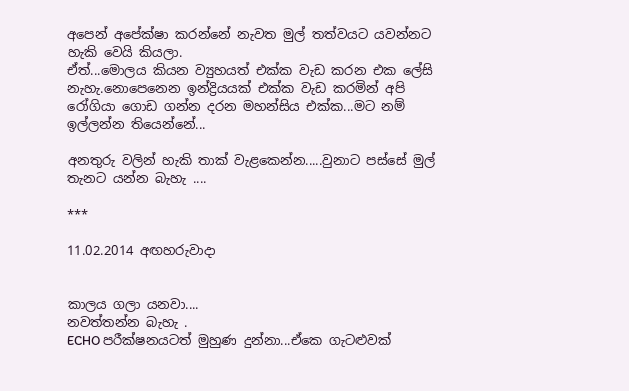අපෙන් අපේක්ෂා කරන්නේ නැවත මුල් තත්වයට යවන්නට හැකි වෙයි කියලා.
ඒත්...මොලය කියන ව්‍යුහයත් එක්ක වැඩ කරන එක ලේසි නැහැ.නොපෙනෙන ඉන්ද්‍රියයක් එක්ක වැඩ කරමින් අපි රෝගියා ගොඩ ගන්න දරන මහන්සිය එක්ක...මට නම් ඉල්ලන්න තියෙන්නේ...

අනතුරු වලින් හැකි තාක් වැළකෙන්න.....වුනාට පස්සේ මුල් තැනට යන්න බැහැ ....

***

11.02.2014 අඟහරුවාදා


කාලය ගලා යනවා....
නවත්තන්න බැහැ .
ECHO පරීක්ෂනයටත් මුහුණ දුන්නා...ඒකෙ ගැටළුවක්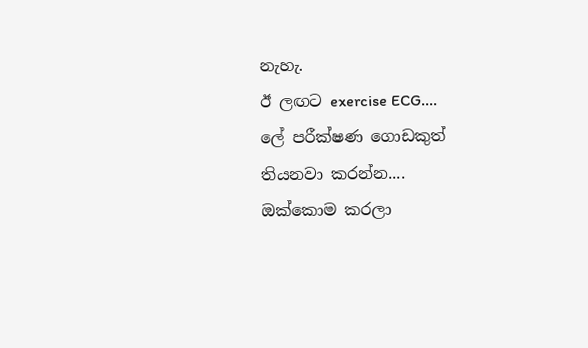නැහැ.
ඊ ලඟට exercise ECG....
ලේ පරීක්ෂණ ගොඩකුත් තියනවා කරන්න....
ඔක්කොම කරලා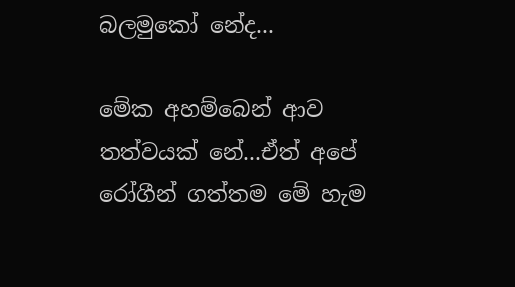බලමුකෝ නේද...

මේක අහම්බෙන් ආව තත්වයක් නේ...ඒත් අපේ රෝගීන් ගත්තම මේ හැම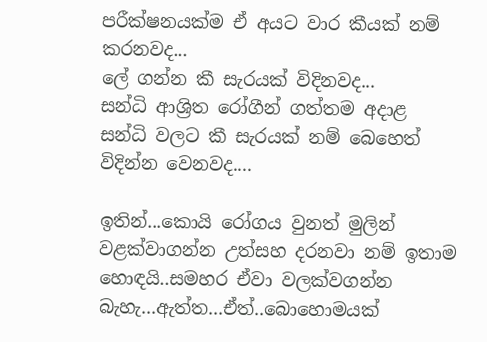පරීක්ෂනයක්ම ඒ අයට වාර කීයක් නම් කරනවද...
ලේ ගන්න කී සැරයක් විදිනවද...
සන්ධි ආශ්‍රිත රෝගීන් ගත්තම අදාළ සන්ධි වලට කී සැරයක් නම් බෙහෙත් විදින්න වෙනවද....

ඉතින්...කොයි රෝගය වුනත් මුලින් වළක්වාගන්න උත්සහ දරනවා නම් ඉතාම හොඳයි..සමහර ඒවා වලක්වගන්න බැහැ...ඇත්ත...ඒත්..බොහොමයක්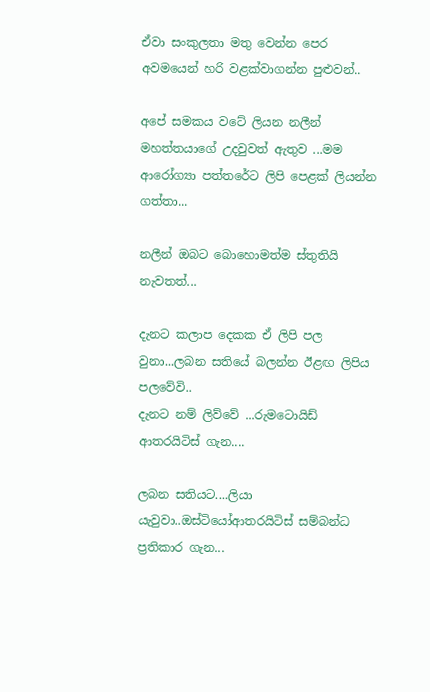ඒවා සංකුලතා මතු වෙන්න පෙර අවමයෙන් හරි වළක්වාගන්න පුළුවන්..

අපේ සමකය වටේ ලියන නලීන් මහත්තයාගේ උදවුවත් ඇතුව ...මම ආරෝග්‍යා පත්තරේට ලිපි පෙළක් ලියන්න ගත්තා...

නලීන් ඔබට බොහොමත්ම ස්තුතියි නැවතත්...

දැනට කලාප දෙකක ඒ ලිපි පල වුනා...ලබන සතියේ බලන්න ඊළඟ ලිපිය පලවේවි..
දැනට නම් ලිව්වේ ...රුමටොයිඩ් ආතරයිටිස් ගැන....

ලබන සතියට....ලියා යැවුවා..ඔස්ටියෝආතරයිටිස් සම්බන්ධ ප්‍රතිකාර ගැන...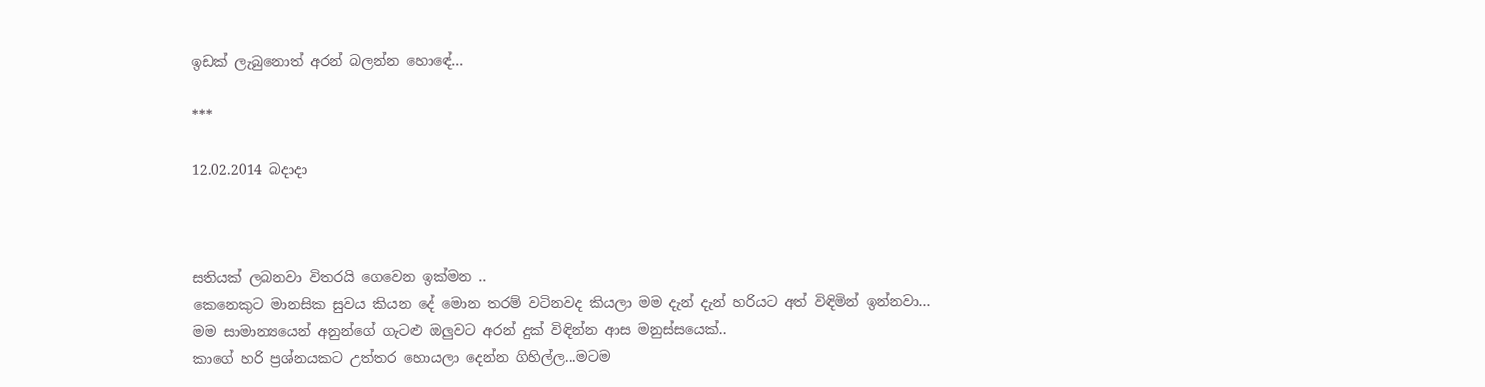ඉඩක් ලැබුනොත් අරන් බලන්න හොඳේ...

***

12.02.2014 බදාදා



සතියක් ලබනවා විතරයි ගෙවෙන ඉක්මන ..
කෙනෙකුට මානසික සුවය කියන දේ මොන තරම් වටිනවද කියලා මම දැන් දැන් හරියට අත් විඳිමින් ඉන්නවා...
මම සාමාන්‍යයෙන් අනුන්ගේ ගැටළු ඔලුවට අරන් දුක් විඳින්න ආස මනුස්සයෙක්..
කාගේ හරි ප්‍රශ්නයකට උත්තර හොයලා දෙන්න ගිහිල්ල...මටම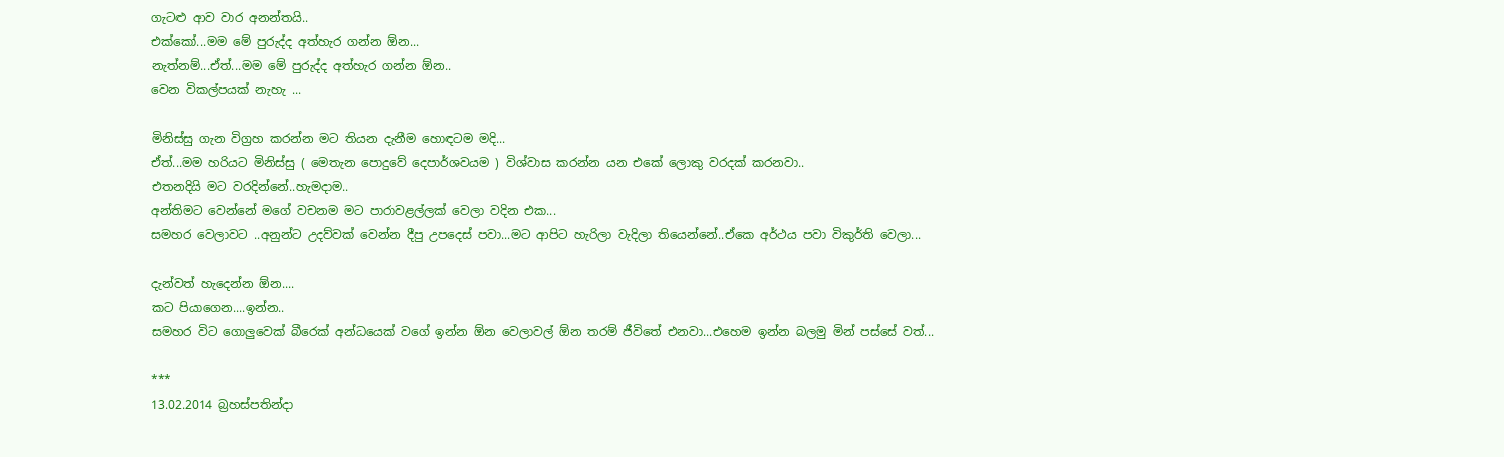ගැටළු ආව වාර අනන්තයි..
එක්කෝ...මම මේ පුරුද්ද අත්හැර ගන්න ඕන...
නැත්නම්...ඒත්...මම මේ පුරුද්ද අත්හැර ගන්න ඕන..
වෙන විකල්පයක් නැහැ ...

මිනිස්සු ගැන විග්‍රහ කරන්න මට තියන දැනීම හොඳටම මදි...
ඒත්...මම හරියට මිනිස්සු ( මෙතැන පොදුවේ දෙපාර්ශවයම ) විශ්වාස කරන්න යන එකේ ලොකු වරදක් කරනවා..
එතනදියි මට වරදින්නේ..හැමදාම..
අන්තිමට වෙන්නේ මගේ වචනම මට පාරාවළල්ලක් වෙලා වදින එක...
සමහර වෙලාවට ..අනුන්ට උදව්වක් වෙන්න දීපු උපදෙස් පවා...මට ආපිට හැරිලා වැදිලා තියෙන්නේ..ඒකෙ අර්ථය පවා විකුර්ති වෙලා...

දැන්වත් හැදෙන්න ඕන....
කට පියාගෙන....ඉන්න..
සමහර විට ගොලුවෙක් බීරෙක් අන්ධයෙක් වගේ ඉන්න ඕන වෙලාවල් ඕන තරම් ජීවිතේ එනවා...එහෙම ඉන්න බලමු මින් පස්සේ වත්...

***
13.02.2014 බ්‍රහස්පතින්දා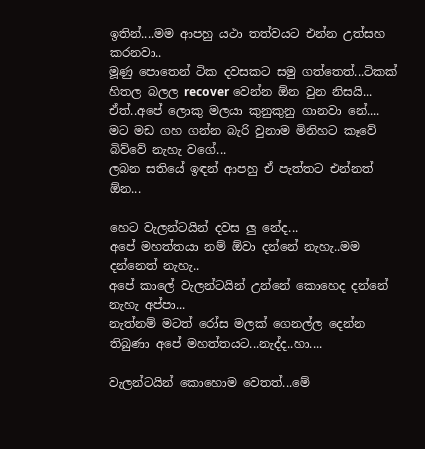ඉතින්....මම ආපහු යථා තත්වයට එන්න උත්සහ කරනවා..
මූණු පොතෙන් ටික දවසකට සමු ගත්තෙත්...ටිකක් හිතල බලල recover වෙන්න ඕන වුන නිසයි...
ඒත්..අපේ ලොකු මලයා කුනුකුනු ගානවා නේ....
මට මඩ ගහ ගන්න බැරි වුනාම මිනිහට කෑවේ බිව්වේ නැහැ වගේ...
ලබන සතියේ ඉඳන් ආපහු ඒ පැත්තට එන්නත් ඕන...

හෙට වැලන්ටයින් දවස ලු නේද...
අපේ මහත්තයා නම් ඕවා දන්නේ නැහැ..මම දන්නෙත් නැහැ..
අපේ කාලේ වැලන්ටයින් උන්නේ කොහෙද දන්නේ නැහැ අප්පා...
නැත්නම් මටත් රෝස මලක් ගෙනල්ල දෙන්න තිබුණා අපේ මහත්තයට...නැද්ද..හා....

වැලන්ටයින් කොහොම වෙතත්...මේ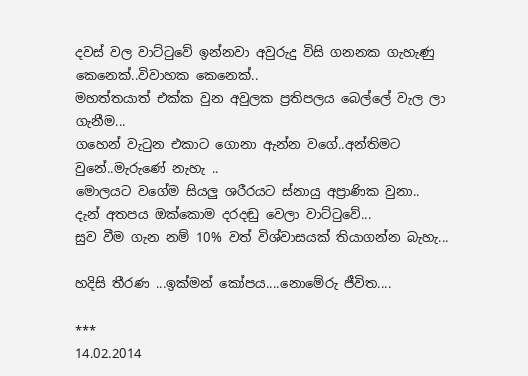දවස් වල වාට්ටුවේ ඉන්නවා අවුරුදු විසි ගනනක ගැහැණු කෙනෙක්..විවාහක කෙනෙක්..
මහත්තයාත් එක්ක වුන අවුලක ප්‍රතිපලය බෙල්ලේ වැල ලා ගැනීම...
ගහෙන් වැටුන එකාට ගොනා ඇන්න වගේ..අන්තිමට වුනේ..මැරුණේ නැහැ ..
මොලයට වගේම සියලු ශරීරයට ස්නායු අප්‍රාණික වුනා..
දැන් අතපය ඔක්කොම දරදඬු වෙලා වාට්ටුවේ...
සුව වීම ගැන නම් 10% වත් විශ්වාසයක් තියාගන්න බැහැ...

හදිසි තීරණ ...ඉක්මන් කෝපය....නොමේරු ජීවිත....

***
14.02.2014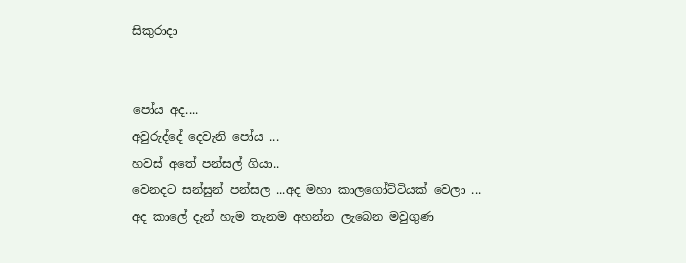සිකුරාදා


පෝය අද....
අවුරුද්දේ දෙවැනි පෝය ...
හවස් අතේ පන්සල් ගියා..
වෙනදට සන්සුන් පන්සල ...අද මහා කාලගෝට්ටියක් වෙලා ...
අද කාලේ දැන් හැම තැනම අහන්න ලැබෙන මවුගුණ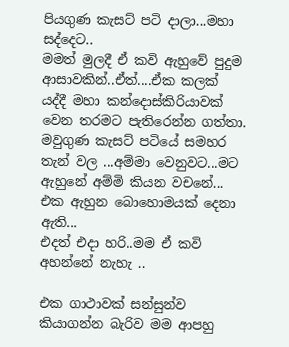පියගුණ කැසට් පටි දාලා...මහා සද්දෙට..
මමත් මුලදී ඒ කවි ඇහුවේ පුදුම ආසාවකින්..ඒත්....ඒක කලක් යද්දී මහා කන්දොස්කිරියාවක් වෙන තරමට පැතිරෙන්න ගත්තා.
මවුගුණ කැසට් පටියේ සමහර තැන් වල ...අම්මා වෙනුවට...මට ඇහුනේ අම්මි කියන වචනේ...
එක ඇහුන බොහොමයක් දෙනා ඇති...
එදත් එදා හරි..මම ඒ කවි අහන්නේ නැහැ ..

එක ගාථාවක් සන්සුන්ව කියාගන්න බැරිව මම ආපහු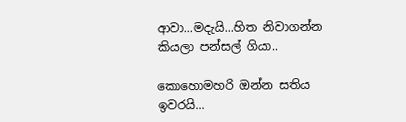ආවා...මදැයි...හිත නිවාගන්න කියලා පන්සල් ගියා..

කොහොමහරි ඔන්න සතිය ඉවරයි...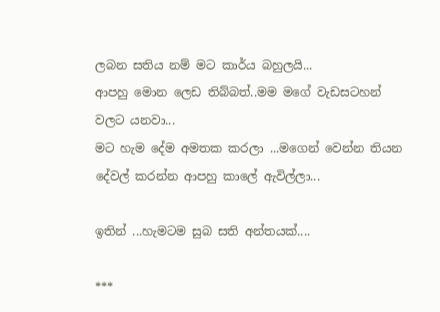ලබන සතිය නම් මට කාර්ය බහුලයි...
ආපහු මොන ලෙඩ තිබ්බත්..මම මගේ වැඩසටහන් වලට යනවා...
මට හැම දේම අමතක කරලා ...මගෙන් වෙන්න තියන දේවල් කරන්න ආපහු කාලේ ඇවිල්ලා...

ඉතින් ...හැමටම සුබ සති අන්තයක්....

***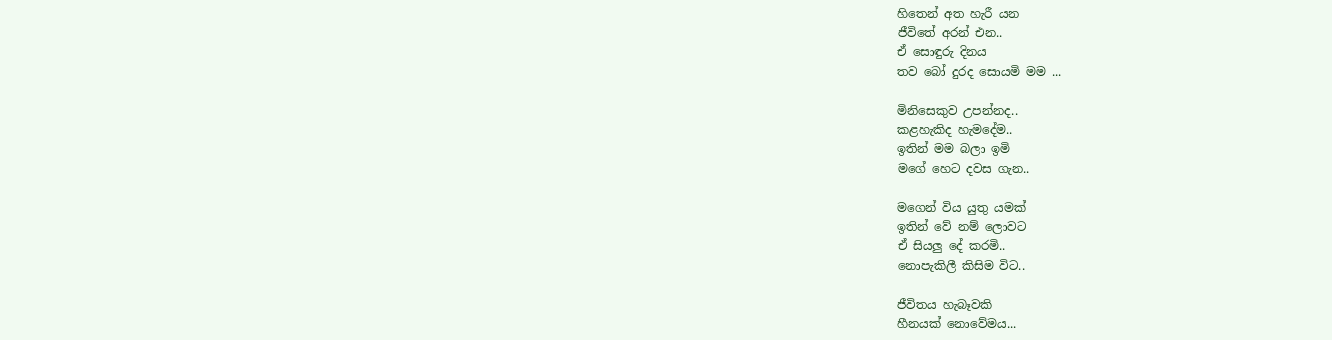හිතෙන් අත හැරී යන
ජීවිතේ අරන් එන..
ඒ සොඳුරු දිනය
තව බෝ දුරද සොයමි මම ...

මිනිසෙකුව උපන්නද..
කළහැකිද හැමදේම..
ඉතින් මම බලා ඉමි
මගේ හෙට දවස ගැන..

මගෙන් විය යුතු යමක්
ඉතින් වේ නම් ලොවට
ඒ සියලු දේ කරමි..
නොපැකිලී කිසිම විට..

ජීවිතය හැබෑවකි
හීනයක් නොවේමය...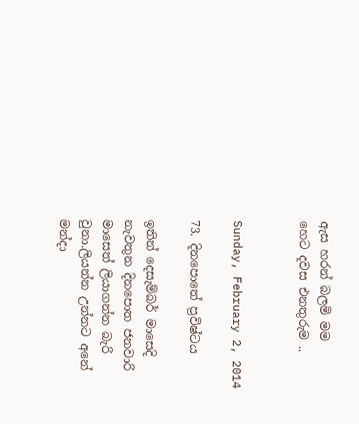ඇස හරන් බලමි මම
හෙට දවස එනතුරුම ..


Sunday, February 2, 2014

73. දිනපොතේ ප්‍රවිෂ්ටය

ඉතින් දෙසැම්බර් මාසෙදි නැවතුන දිනපොත ජනවාරි මාසෙත් ලියාගන්න බැරි වුනා.ලියන්න උන්නට අනේ මන්දා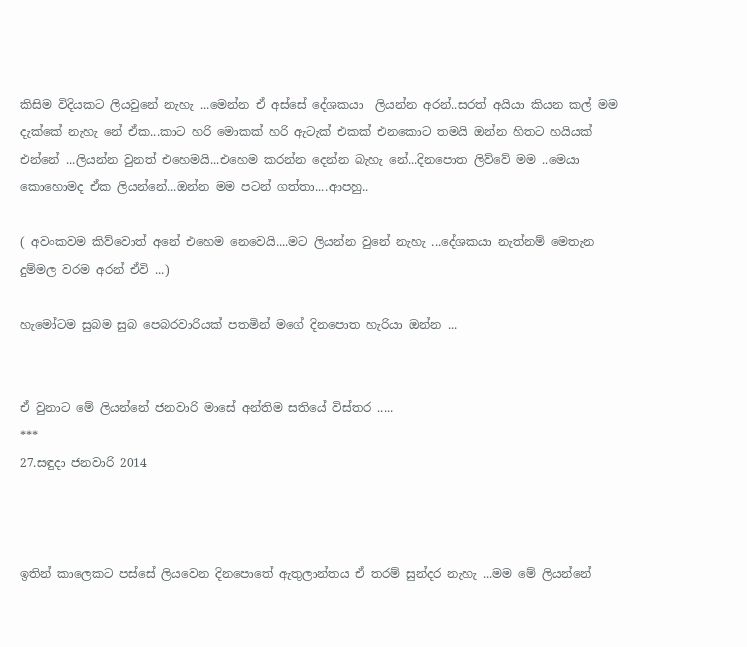කිසිම විදියකට ලියවුනේ නැහැ ...මෙන්න ඒ අස්සේ දේශකයා  ලියන්න අරන්..සරත් අයියා කියන කල් මම දැක්කේ නැහැ නේ ඒක...කාට හරි මොකක් හරි ඇටැක් එකක් එනකොට තමයි ඔන්න හිතට හයියක් එන්නේ ...ලියන්න වුනත් එහෙමයි...එහෙම කරන්න දෙන්න බැහැ නේ...දිනපොත ලිව්වේ මම ..මෙයා කොහොමද ඒක ලියන්නේ...ඔන්න මම පටන් ගත්තා....ආපහු..

( අවංකවම කිව්වොත් අනේ එහෙම නෙවෙයි....මට ලියන්න වුනේ නැහැ ...දේශකයා නැත්නම් මෙතැන දුම්මල වරම අරන් ඒවි ...)

හැමෝටම සුබම සුබ පෙබරවාරියක් පතමින් මගේ දිනපොත හැරියා ඔන්න ...


ඒ වුනාට මේ ලියන්නේ ජනවාරි මාසේ අන්තිම සතියේ විස්තර .....
***
27.සඳුදා ජනවාරි 2014



ඉතින් කාලෙකට පස්සේ ලියවෙන දිනපොතේ ඇතුලාන්තය ඒ තරම් සුන්දර නැහැ ...මම මේ ලියන්නේ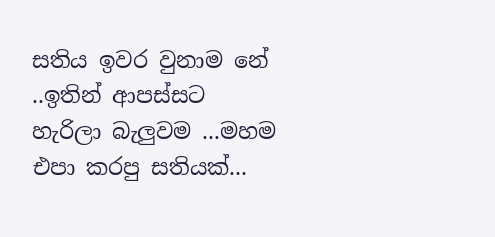සතිය ඉවර වුනාම නේ ..ඉතින් ආපස්සට හැරිලා බැලුවම ...මහම එපා කරපු සතියක්...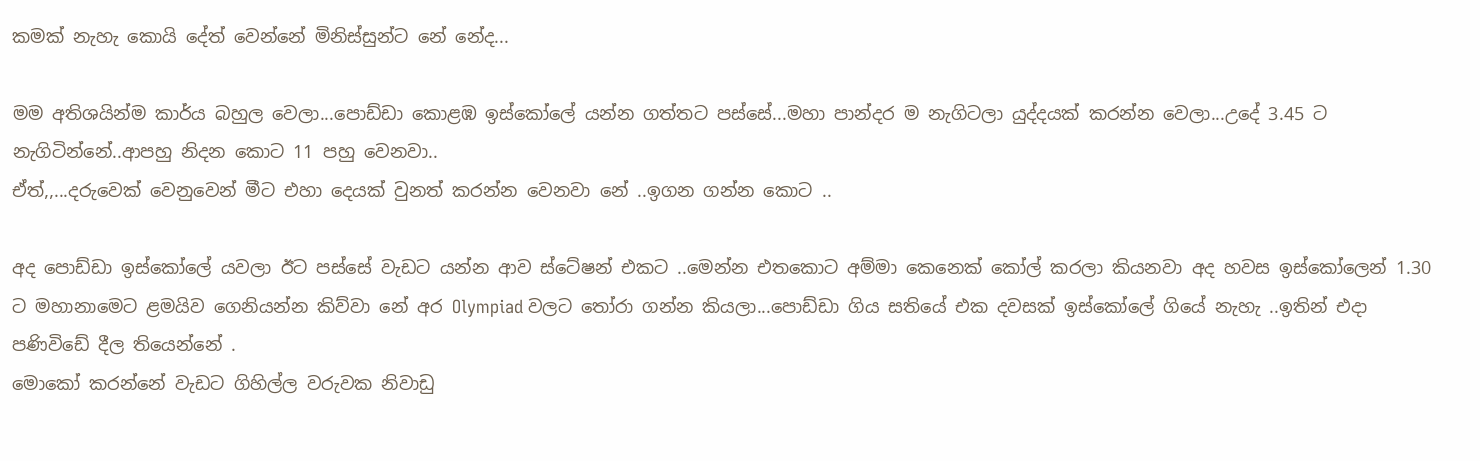කමක් නැහැ කොයි දේත් වෙන්නේ මිනිස්සුන්ට නේ නේද...

මම අතිශයින්ම කාර්ය බහුල වෙලා...පොඩ්ඩා කොළඹ ඉස්කෝලේ යන්න ගත්තට පස්සේ...මහා පාන්දර ම නැගිටලා යුද්දයක් කරන්න වෙලා...උදේ 3.45 ට නැගිටින්නේ..ආපහු නිදන කොට 11 පහු වෙනවා..
ඒත්,,...දරුවෙක් වෙනුවෙන් මීට එහා දෙයක් වුනත් කරන්න වෙනවා නේ ..ඉගන ගන්න කොට ..

අද පොඩ්ඩා ඉස්කෝලේ යවලා ඊට පස්සේ වැඩට යන්න ආව ස්ටේෂන් එකට ..මෙන්න එතකොට අම්මා කෙනෙක් කෝල් කරලා කියනවා අද හවස ඉස්කෝලෙන් 1.30 ට මහානාමෙට ළමයිව ගෙනියන්න කිව්වා නේ අර Olympiad වලට තෝරා ගන්න කියලා...පොඩ්ඩා ගිය සතියේ එක දවසක් ඉස්කෝලේ ගියේ නැහැ ..ඉතින් එදා පණිවිඩේ දීල තියෙන්නේ .
මොකෝ කරන්නේ වැඩට ගිහිල්ල වරුවක නිවාඩු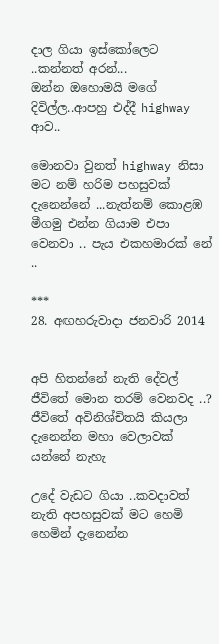දාල ගියා ඉස්කෝලෙට ..කන්නත් අරන්...
ඔන්න ඔහොමයි මගේ දිවිල්ල..ආපහු එද්දී highway ආව..

මොනවා වුනත් highway නිසා මට නම් හරිම පහසුවක් දැනෙන්නේ ...නැත්නම් කොළඹ මීගමු එන්න ගියාම එපා වෙනවා .. පැය එකහමාරක් නේ ..

***
28. අඟහරුවාදා ජනවාරි 2014


අපි හිතන්නේ නැති දේවල් ජීවිතේ මොන තරම් වෙනවද ..?
ජීවිතේ අවිනිශ්චිතයි කියලා දැනෙන්න මහා වෙලාවක් යන්නේ නැහැ

උදේ වැඩට ගියා ..කවදාවත් නැති අපහසුවක් මට හෙමි හෙමින් දැනෙන්න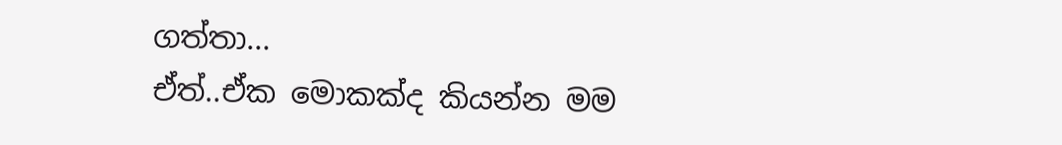ගත්තා...
ඒත්..ඒක මොකක්ද කියන්න මම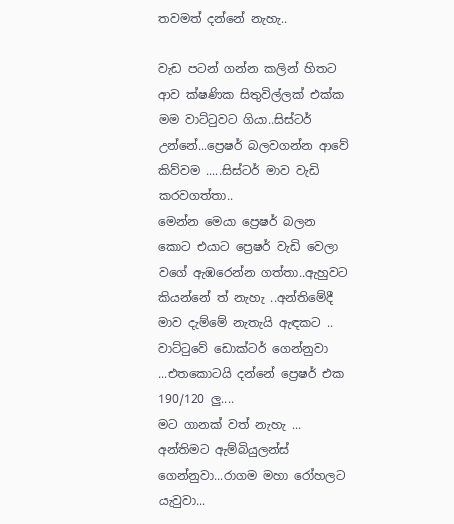තවමත් දන්නේ නැහැ..

වැඩ පටන් ගන්න කලින් හිතට ආව ක්ෂණික සිතුවිල්ලක් එක්ක මම වාට්ටුවට ගියා..සිස්ටර් උන්නේ...ප්‍රෙෂර් බලවගන්න ආවේ කිව්වම .....සිස්ටර් මාව වැඩි කරවගත්තා..
මෙන්න මෙයා ප්‍රෙෂර් බලන කොට එයාට ප්‍රෙෂර් වැඩි වෙලා වගේ ඇඹරෙන්න ගත්තා..ඇහුවට කියන්නේ ත් නැහැ ..අන්තිමේදී මාව දැම්මේ නැතැයි ඇඳකට ..
වාට්ටුවේ ඩොක්ටර් ගෙන්නුවා ...එතකොටයි දන්නේ ප්‍රෙෂර් එක 190/120 ලු....
මට ගානක් වත් නැහැ ...
අන්තිමට ඇම්බියුලන්ස් ගෙන්නුවා...රාගම මහා රෝහලට යැවුවා...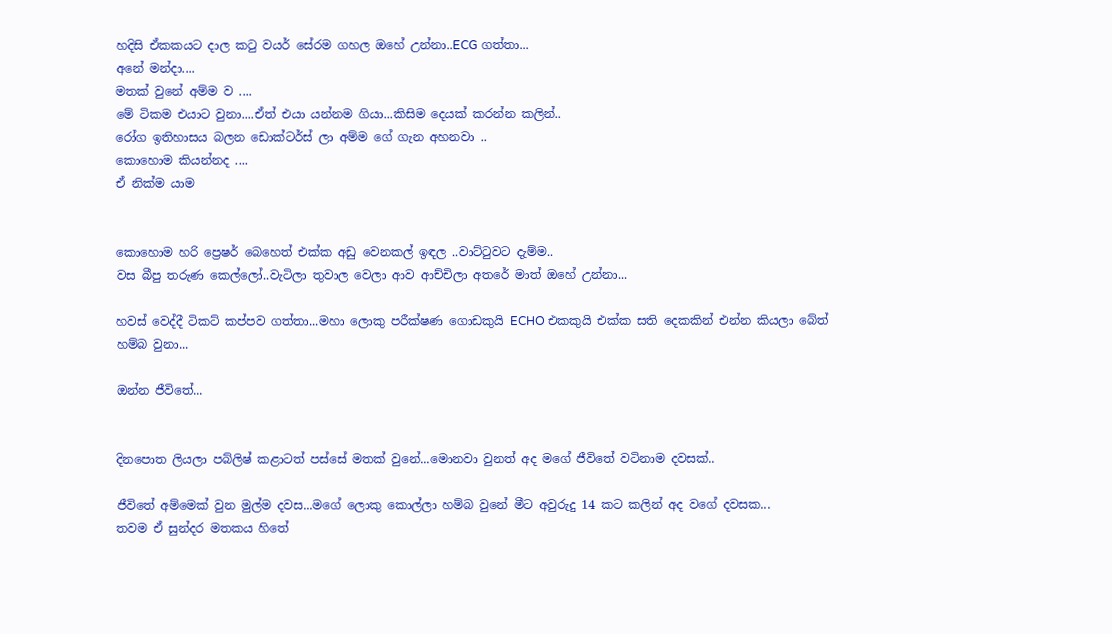හදිසි ඒකකයට දාල කටු වයර් සේරම ගහල ඔහේ උන්නා..ECG ගත්තා...
අනේ මන්දා....
මතක් වුනේ අම්ම ව ....
මේ ටිකම එයාට වුනා....ඒත් එයා යන්නම ගියා...කිසිම දෙයක් කරන්න කලින්..
රෝග ඉතිහාසය බලන ඩොක්ටර්ස් ලා අම්ම ගේ ගැන අහනවා ..
කොහොම කියන්නද ....
ඒ නික්ම යාම


කොහොම හරි ප්‍රෙෂර් බෙහෙත් එක්ක අඩු වෙනකල් ඉඳල ..වාට්ටුවට දැම්ම..
වස බීපු තරුණ කෙල්ලෝ..වැටිලා තුවාල වෙලා ආව ආච්චිලා අතරේ මාත් ඔහේ උන්නා...

හවස් වෙද්දී ටිකට් කප්පව ගත්තා...මහා ලොකු පරීක්ෂණ ගොඩකුයි ECHO එකකුයි එක්ක සති දෙකකින් එන්න කියලා බේත් හම්බ වුනා...

ඔන්න ජීවිතේ...


දිනපොත ලියලා පබ්ලිෂ් කළාටත් පස්සේ මතක් වුනේ...මොනවා වුනත් අද මගේ ජීවිතේ වටිනාම දවසක්..

ජීවිතේ අම්මෙක් වුන මුල්ම දවස...මගේ ලොකු කොල්ලා හම්බ වුනේ මීට අවුරුදු 14 කට කලින් අද වගේ දවසක...
තවම ඒ සුන්දර මතකය හිතේ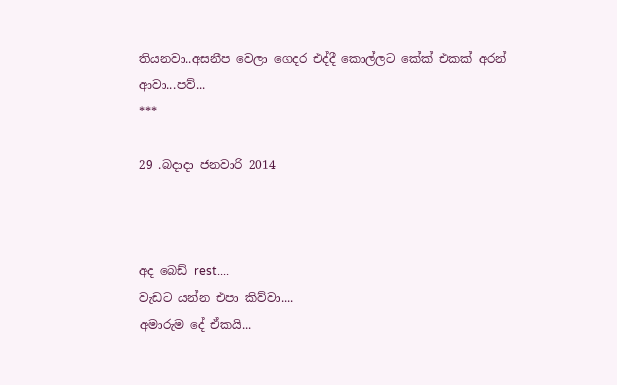තියනවා..අසනීප වෙලා ගෙදර එද්දී කොල්ලට කේක් එකක් අරන් ආවා...පව්...
***

29 .බදාදා ජනවාරි 2014



අද බෙඩ් rest....
වැඩට යන්න එපා කිව්වා....
අමාරුම දේ ඒකයි...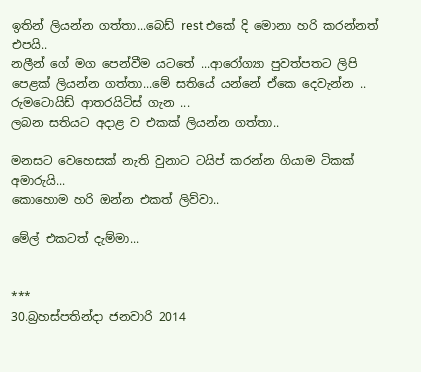ඉතින් ලියන්න ගත්තා...බෙඩ් rest එකේ දි මොනා හරි කරන්නත් එපයි..
නලීන් ගේ මග පෙන්වීම යටතේ ...ආරෝග්‍යා පුවත්පතට ලිපි පෙළක් ලියන්න ගත්තා...මේ සතියේ යන්නේ ඒකෙ දෙවැන්න ..
රුමටොයිඩ් ආතරයිටිස් ගැන ...
ලබන සතියට අදාළ ව එකක් ලියන්න ගත්තා..

මනසට වෙහෙසක් නැති වුනාට ටයිප් කරන්න ගියාම ටිකක් අමාරුයි...
කොහොම හරි ඔන්න එකත් ලිව්වා..

මේල් එකටත් දැම්මා...


***
30.බ්‍රහස්පතින්දා ජනවාරි 2014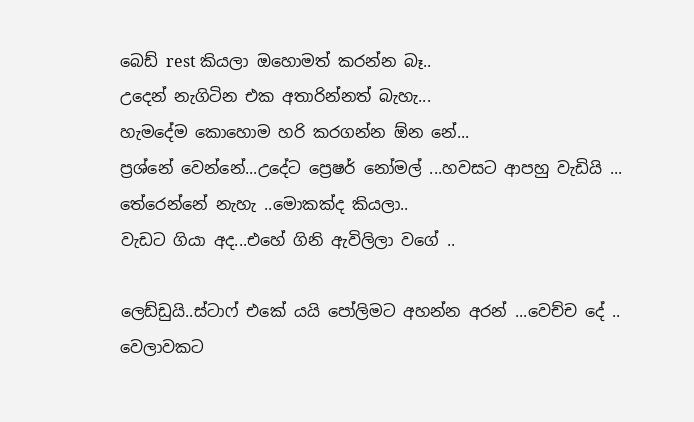බෙඩ් rest කියලා ඔහොමත් කරන්න බෑ..
උදෙන් නැගිටින එක අතාරින්නත් බැහැ...
හැමදේම කොහොම හරි කරගන්න ඕන නේ...
ප්‍රශ්නේ වෙන්නේ...උදේට ප්‍රෙෂර් නෝමල් ...හවසට ආපහු වැඩියි ...
තේරෙන්නේ නැහැ ..මොකක්ද කියලා..
වැඩට ගියා අද...එහේ ගිනි ඇවිලිලා වගේ ..

ලෙඩ්ඩුයි..ස්ටාෆ් එකේ යයි පෝලිමට අහන්න අරන් ...වෙච්ච දේ ..
වෙලාවකට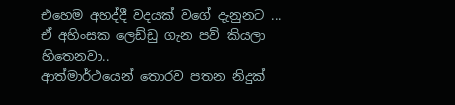එහෙම අහද්දී වදයක් වගේ දැනුනට ...
ඒ අහිංසක ලෙඩ්ඩු ගැන පව් කියලා හිතෙනවා..
ආත්මාර්ථයෙන් තොරව පතන නිදුක්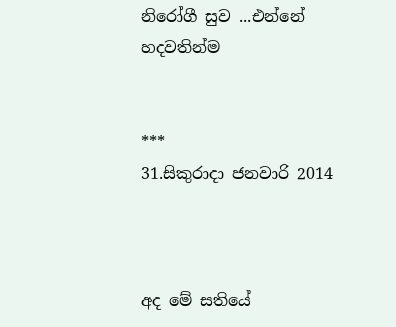නිරෝගී සුව ...එන්නේ හදවතින්ම


***
31.සිකුරාදා ජනවාරි 2014



අද මේ සතියේ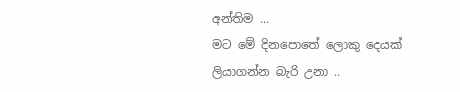අන්තිම ...
මට මේ දිනපොතේ ලොකු දෙයක් ලියාගන්න බැරි උනා ..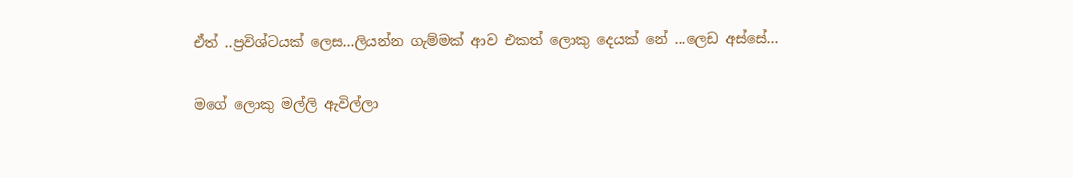ඒත් ..ප්‍රවිශ්ටයක් ලෙස...ලියන්න ගැම්මක් ආව එකත් ලොකු දෙයක් නේ ...ලෙඩ අස්සේ...

මගේ ලොකු මල්ලි ඇවිල්ලා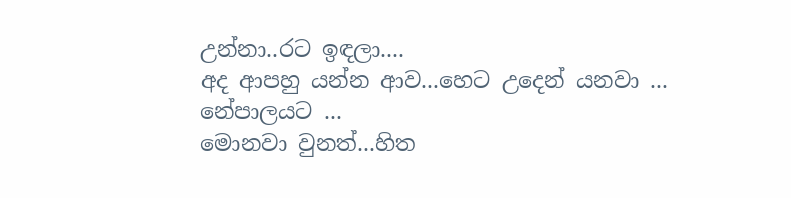උන්නා..රට ඉඳලා....
අද ආපහු යන්න ආව...හෙට උදෙන් යනවා ...
නේපාලයට ...
මොනවා වුනත්...හිත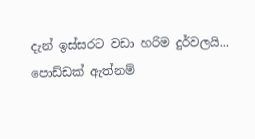දැන් ඉස්සරට වඩා හරිම දුර්වලයි...
පොඩ්ඩක් ඇත්නම්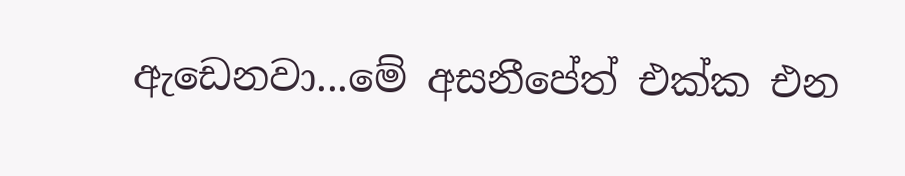ඇඩෙනවා...මේ අසනීපේත් එක්ක එන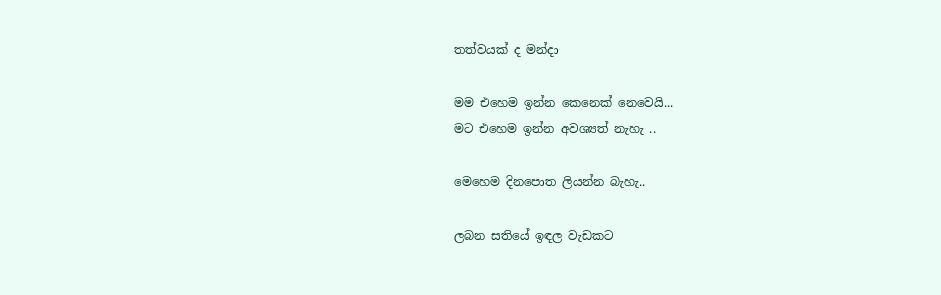තත්වයක් ද මන්දා

මම එහෙම ඉන්න කෙනෙක් නෙවෙයි...
මට එහෙම ඉන්න අවශ්‍යත් නැහැ ..

මෙහෙම දිනපොත ලියන්න බැහැ..

ලබන සතියේ ඉඳල වැඩකට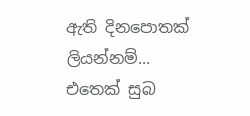ඇති දිනපොතක් ලියන්නම්...
එතෙක් සුබ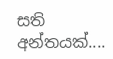සති අන්තයක්....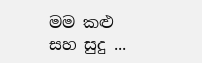මම කළු සහ සුදු ...